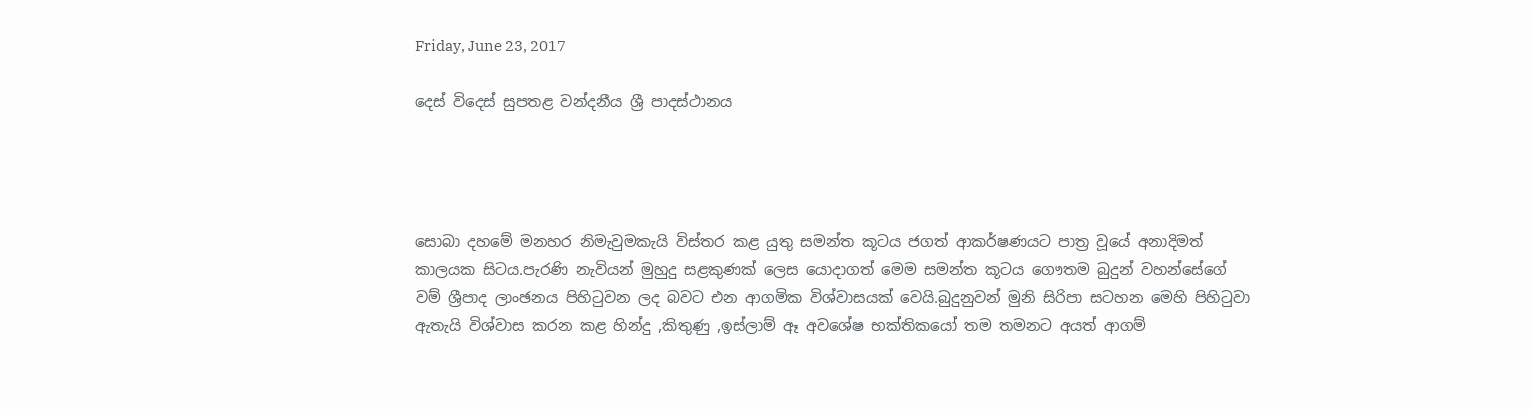Friday, June 23, 2017

දෙස් විදෙස් සුපතළ වන්දනීය ශ්‍රී පාදස්ථානය




සොබා දහමේ මනහර නිමැවුමකැයි විස්තර කළ යුතු සමන්ත කූටය ජගත් ආකර්ෂණයට පාත්‍ර වූයේ අනාදිමත් කාලයක සිටය.පැරණි නැවියන් මුහුදු සළකුණක් ලෙස යොදාගත් මෙම සමන්ත කූටය ගෞතම බුදුන් වහන්සේගේ වම් ශ්‍රීපාද ලාංඡනය පිහිටුවන ලද බවට එන ආගමික විශ්වාසයක් වෙයි.බුදුනුවන් මුනි සිරිපා සටහන මෙහි පිහිටුවා ඇතැයි විශ්වාස කරන කළ හින්දු ,කිතුණු ,ඉස්ලාම් ඈ අවශේෂ භක්තිකයෝ තම තමනට අයත් ආගම්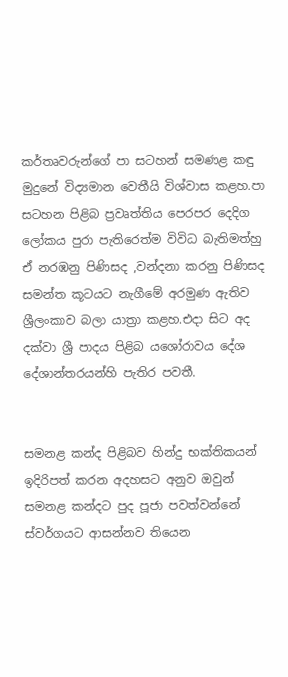කර්තෘවරුන්ගේ පා සටහන් සමණළ කඳු මුදුනේ විද්‍යමාන වෙතීයි විශ්වාස කළහ.පා සටහන පිළිබ ප්‍රවෘත්තිය පෙරපර දෙදිග ලෝකය පුරා පැතිරෙත්ම විවිධ බැතිමත්හු ඒ නරඹනු පිණිසද ,වන්දනා කරනු පිණිසද සමන්ත කූටයට නැගීමේ අරමුණ ඇතිව ශ්‍රීලංකාව බලා යාත්‍රා කළහ.එදා සිට අද දක්වා ශ්‍රී පාදය පිළිබ යශෝරාවය දේශ දේශාන්තරයන්හි පැතිර පවතී.


සමනළ කන්ද පිළිබව හින්දු භක්තිකයන් ඉදිරිපත් කරන අදහසට අනුව ඔවුන් සමනළ කන්දට පුද පූජා පවත්වන්නේ ස්වර්ගයට ආසන්නව තියෙන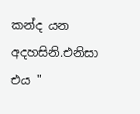කන්ද යන අදහසිනි.එනිසා එය "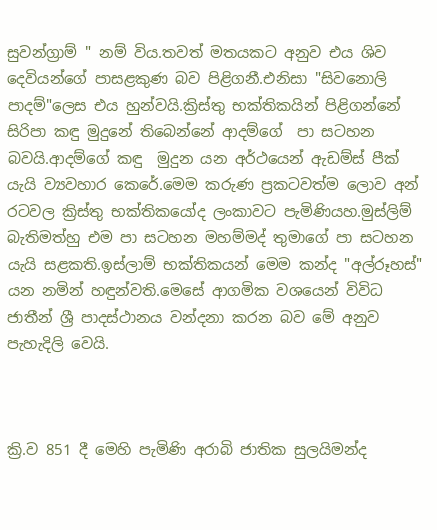සුවන්ග්‍රාම් " නම් විය.තවත් මතයකට අනුව එය ශිව දෙවියන්ගේ පාසළකුණ බව පිළිගනී.එනිසා "සිවනොලි පාදම්"ලෙස එය හුන්වයි.ක්‍රිස්තු භක්තිකයින් පිළිගන්නේ සිරිපා කඳු මුදුනේ තිබෙන්නේ ආදම්ගේ  පා සටහන බවයි.ආදම්ගේ කඳු  මුදුන යන අර්ථයෙන් ඇඩම්ස් පීක් යැයි ව්‍යවහාර කෙරේ.මෙම කරුණ ප්‍රකටවත්ම ලොව අන් රටවල ක්‍රිස්තු භක්තිකයෝද ලංකාවට පැමිණියහ.මුස්ලිම් බැතිමත්හු එම පා සටහන මහම්මද් තුමාගේ පා සටහන යැයි සළකති.ඉස්ලාම් භක්තිකයන් මෙම කන්ද "අල්රූහස්" යන නමින් හඳුන්වති.මෙසේ ආගමික වශයෙන් විවිධ ජාතීන් ශ්‍රී පාදස්ථානය වන්දනා කරන බව මේ අනුව පැහැදිලි වෙයි.



ක්‍රි.ව 851 දී මෙහි පැමිණි අරාබි ජාතික සුලයිමන්ද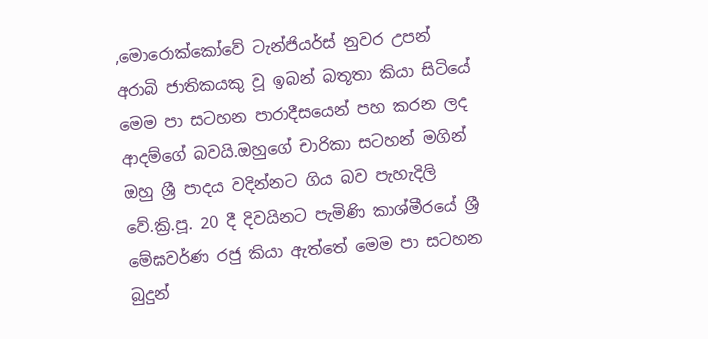,මොරොක්කෝවේ ටැන්ජියර්ස් නුවර උපන් අරාබි ජාතිකයකු වූ ඉබන් බතූතා කියා සිටියේ මෙම පා සටහන පාරාදීසයෙන් පහ කරන ලද ආදම්ගේ බවයි.ඔහුගේ චාරිකා සටහන් මගින් ඔහු ශ්‍රී පාදය වදින්නට ගිය බව පැහැදිලි වේ.ක්‍රි.පූ. 20 දී දිවයිනට පැමිණි කාශ්මීරයේ ශ්‍රී මේඝවර්ණ රජු කියා ඇත්තේ මෙම පා සටහන බුදුන්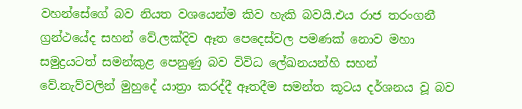වහන්සේගේ බව නියත වශයෙන්ම කිව හැකි බවයි.එය රාජ තරංගනී ග්‍රන්ථයේද සහන් වේ.ලක්දිව ඈත පෙදෙස්වල පමණක් නොව මහා සමුද්‍රයටත් සමන්කුළ පෙනුණු බව විවිධ ලේඛනයන්හි සහන් වේ.නැව්වලින් මුහුදේ යාත්‍රා කරද්දී ඈතදීම සමන්ත කූටය දර්ශනය වූ බව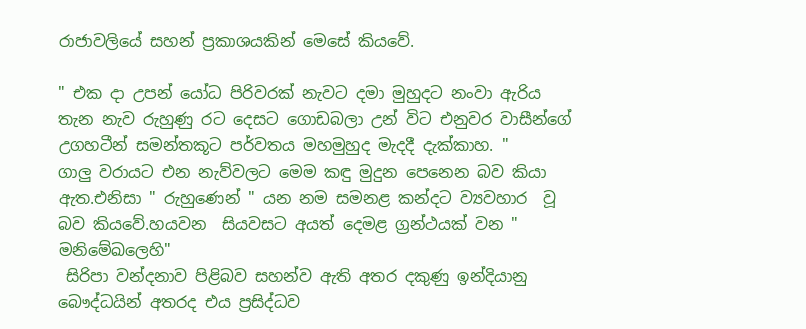රාජාවලියේ සහන් ප්‍රකාශයකින් මෙසේ කියවේ.

" එක දා උපන් යෝධ පිරිවරක් නැවට දමා මුහුදට නංවා ඇරිය තැන නැව රුහුණු රට දෙසට ගොඩබලා උන් විට එනුවර වාසීන්ගේ උගහටීන් සමන්තකූට පර්වතය මහමුහුද මැදදී දැක්කාහ. "
ගාලු වරායට එන නැව්වලට මෙම කඳු මුදුන පෙනෙන බව කියා ඇත.එනිසා " රුහුණෙන් " යන නම සමනළ කන්දට ව්‍යවහාර  වූ බව කියවේ.හයවන  සියවසට අයත් දෙමළ ග්‍රන්ථයක් වන " මනිමේඛලෙහි"
 සිරිපා වන්දනාව පිළිබව සහන්ව ඇති අතර දකුණු ඉන්දියානු බෞද්ධයින් අතරද එය ප්‍රසිද්ධව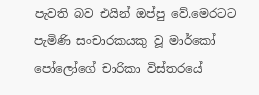පැවති බව එයින් ඔප්පු වේ.මෙරටට පැමිණි සංචාරකයකු වූ මාර්කෝ පෝලෝගේ චාරිකා විස්තරයේ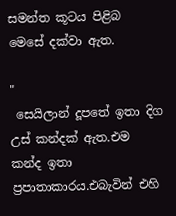සමන්ත කූටය පිළිබ මෙසේ දක්වා ඇත.

"
 සෙයිලාන් දූපතේ ඉතා දිග උස් කන්දක් ඇත.එම කන්ද ඉතා ප්‍රපාතාකාරය.එබැවින් එහි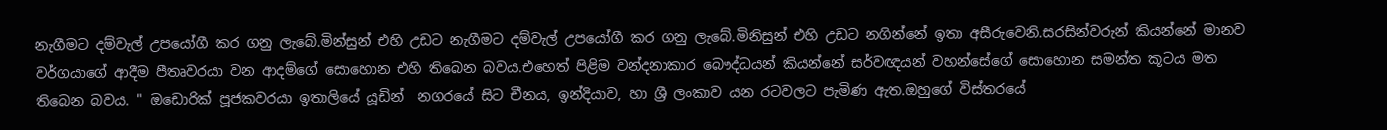නැගීමට දම්වැල් උපයෝගී කර ගනු ලැබේ.මින්සුන් එහි උඩට නැගීමට දම්වැල් උපයෝගී කර ගනු ලැබේ.මිනිසුන් එහි උඩට නගින්නේ ඉතා අසීරුවෙනි.සරසින්වරුන් කියන්නේ මානව වර්ගයාගේ ආදීම පීතෘවරයා වන ආදම්ගේ සොහොන එහි තිබෙන බවය.එහෙත් පිළිම වන්දනාකාර බෞද්ධයන් කියන්නේ සර්වඥයන් වහන්සේගේ සොහොන සමන්ත කූටය මත තිබෙන බවය. " ඔඩොරික් පූජකවරයා ඉතාලියේ යූඩින්  නගරයේ සිට චීනය, ඉන්දියාව, හා ශ්‍රී ලංකාව යන රටවලට පැමිණ ඇත.ඔහුගේ විස්තරයේ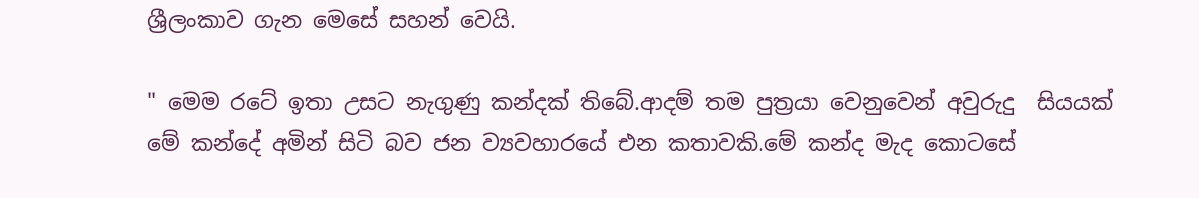ශ්‍රීලංකාව ගැන මෙසේ සහන් වෙයි.

" මෙම රටේ ඉතා උසට නැගුණු කන්දක් තිබේ.ආදම් තම පුත්‍රයා වෙනුවෙන් අවුරුදු  සියයක් මේ කන්දේ අමින් සිටි බව ජන ව්‍යවහාරයේ එන කතාවකි.මේ කන්ද මැද කොටසේ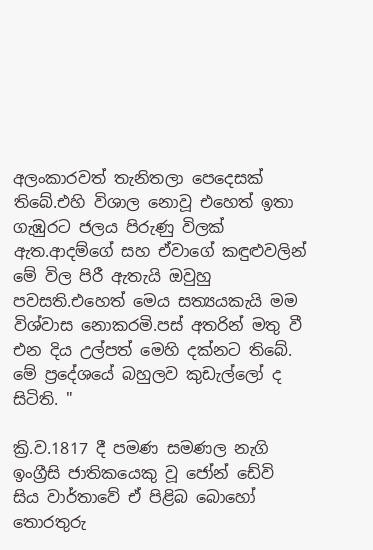අලංකාරවත් තැනිතලා පෙදෙසක් තිබේ.එහි විශාල නොවූ එහෙත් ඉතා ගැඹුරට ජලය පිරුණු විලක් ඇත.ආදම්ගේ සහ ඒවාගේ කඳුළුවලින් මේ විල පිරී ඇතැයි ඔවුහු පවසති.එහෙත් මෙය සත්‍යයකැයි මම විශ්වාස නොකරමි.පස් අතරින් මතු වී එන දිය උල්පත් මෙහි දක්නට තිබේ. මේ ප්‍රදේශයේ බහුලව කුඩැල්ලෝ ද සිටිති. "

ක්‍රි.ව.1817 දී පමණ සමණල නැගි ඉංග්‍රීසි ජාතිකයෙකු වූ ජෝන් ඩේවි සිය වාර්තාවේ ඒ පිළිබ බොහෝ තොරතුරු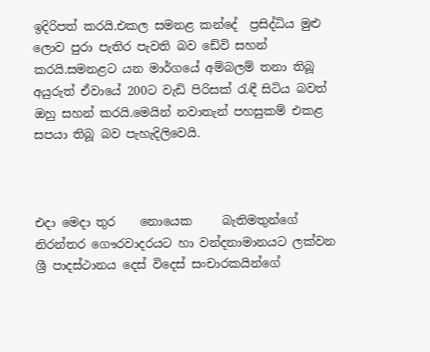ඉදිරිපත් කරයි.එකල සමනළ කන්දේ  ප්‍රසිද්ධිය මුළු ලොව පුරා පැතිර පැවති බව ඩේවි සහන් කරයි.සමනළට යන මාර්ගයේ අම්බලම් තනා තිබූ අයුරුත් ඒවායේ 200ට වැඩි පිරිසක් රැඳී සිටිය බවත් ඔහු සහන් කරයි.මෙයින් නවාතැන් පහසුකම් එකළ සපයා තිබූ බව පැහැදිලිවෙයි.



එදා මෙදා තුර    නොයෙක     බැතිමතුන්ගේ නිරන්තර ගෞරවාදරයට හා වන්දනාමානයට ලක්වන ශ්‍රී පාදස්ථානය දෙස් විදෙස් සංචාරකයින්ගේ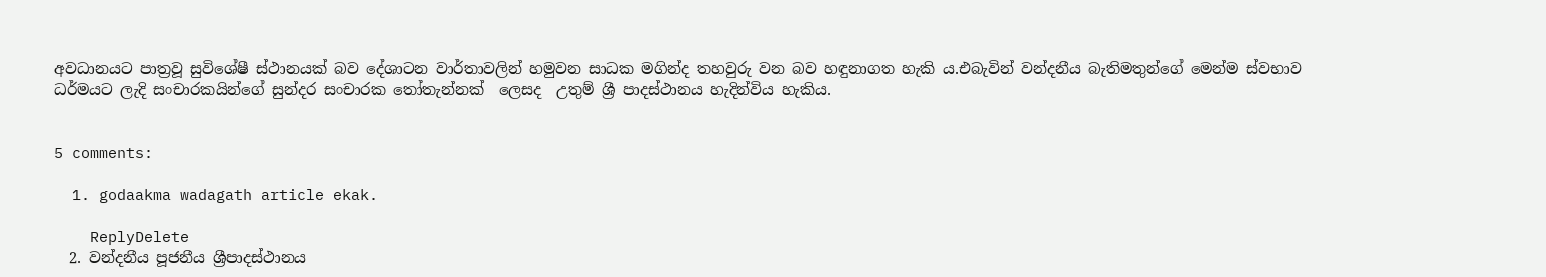අවධානයට පාත්‍රවූ සුවිශේෂී ස්ථානයක් බව දේශාටන වාර්තාවලින් හමුවන සාධක මගින්ද තහවුරු වන බව හඳුනාගත හැකි ය.එබැවින් වන්දනීය බැතිමතුන්ගේ මෙන්ම ස්වභාව ධර්මයට ලැදි සංචාරකයින්ගේ සුන්දර සංචාරක තෝතැන්නක්  ලෙසද  උතුම් ශ්‍රී පාදස්ථානය හැදින්විය හැකිය.


5 comments:

  1. godaakma wadagath article ekak.

    ReplyDelete
  2. වන්දනීය පූජනීය ශ්‍රීපාදස්ථානය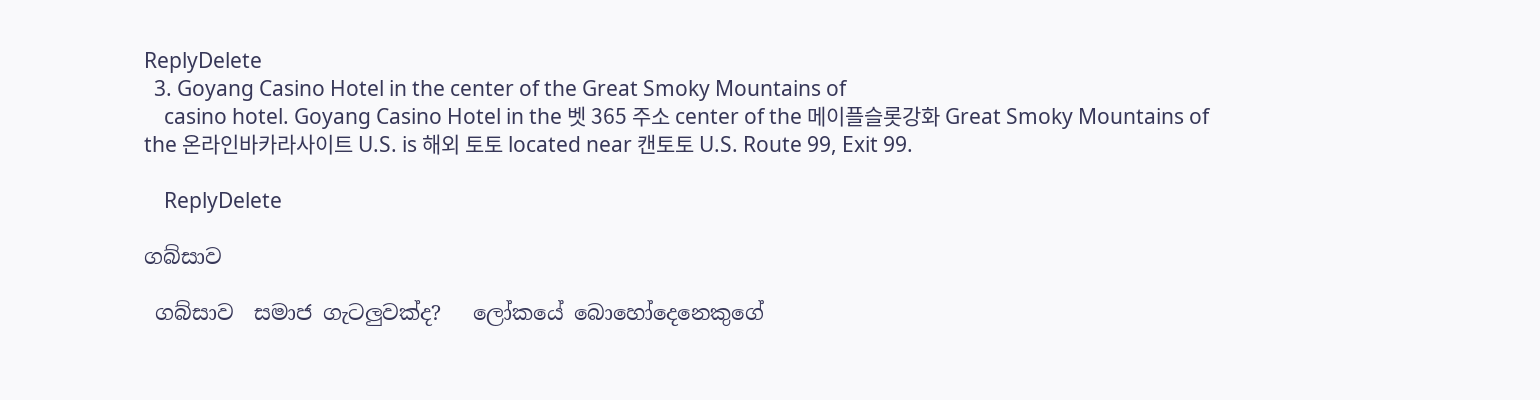ReplyDelete
  3. Goyang Casino Hotel in the center of the Great Smoky Mountains of
    casino hotel. Goyang Casino Hotel in the 벳 365 주소 center of the 메이플슬롯강화 Great Smoky Mountains of the 온라인바카라사이트 U.S. is 해외 토토 located near 캔토토 U.S. Route 99, Exit 99.

    ReplyDelete

ගබ්සාව

 ගබ්සාව  සමාජ ගැටලුවක්ද?   ලෝකයේ බොහෝදෙනෙකුගේ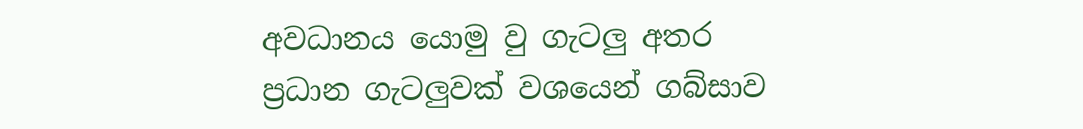අවධානය යොමු වු ගැටලු අතර ප්‍රධාන ගැටලුවක් වශයෙන් ගබ්සාව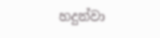හදුන්වා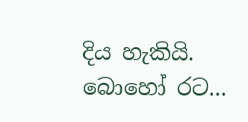දිය හැකියි. බොහෝ රට...